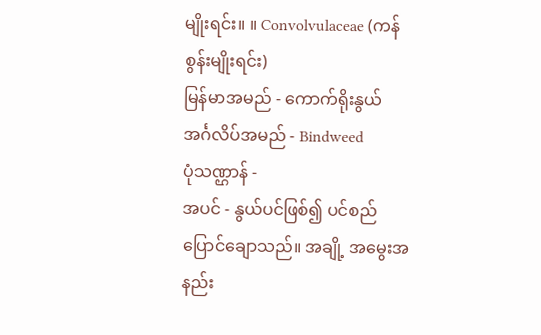မျိုးရင်း။ ။ Convolvulaceae (ကန်စွန်းမျိုးရင်း)
မြန်မာအမည် - ကောက်ရိုးနွယ်
အင်္ဂလိပ်အမည် - Bindweed
ပုံသဏ္ဌာန် -
အပင် - နွယ်ပင်ဖြစ်၍ ပင်စည်ပြောင်ချောသည်။ အချို့ အမွေးအနည်း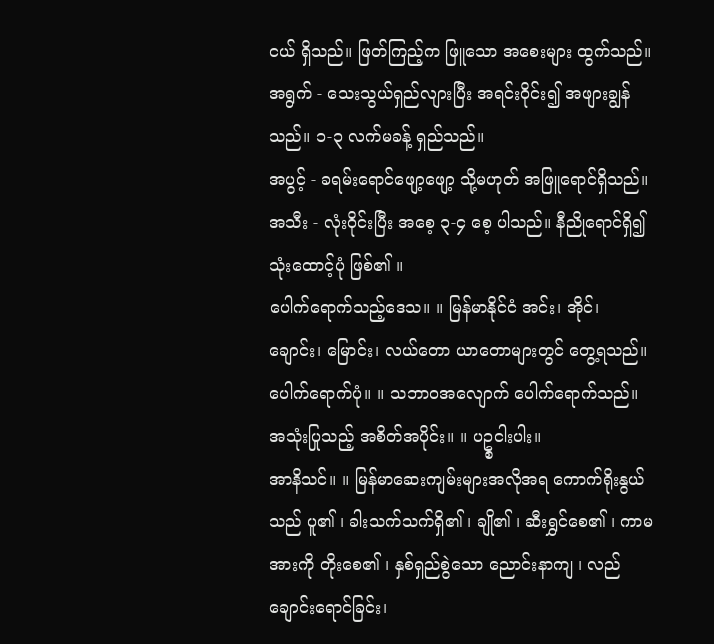ငယ် ရှိသည်။ ဖြတ်ကြည့်က ဖြူသော အစေးများ ထွက်သည်။
အရွက် - သေးသွယ်ရှည်လျားပြီး အရင်းဝိုင်း၍ အဖျားချွန်သည်။ ၁-၃ လက်မခန့် ရှည်သည်။
အပွင့် - ခရမ်းရောင်ဖျော့ဖျော့ သို့မဟုတ် အဖြူရောင်ရှိသည်။
အသီး - လုံးဝိုင်းပြီး အစေ့ ၃-၄ စေ့ ပါသည်။ နီညိုရောင်ရှိ၍ သုံးထောင့်ပုံ ဖြစ်၏ ။
ပေါက်ရောက်သည့်ဒေသ။ ။ မြန်မာနိုင်ငံ အင်း၊ အိုင်၊ ချောင်း၊ မြောင်း၊ လယ်တော ယာတောများတွင် တွေ့ရသည်။
ပေါက်ရောက်ပုံ။ ။ သဘာဝအလျောက် ပေါက်ရောက်သည်။
အသုံးပြုသည့် အစိတ်အပိုင်း။ ။ ပဥ္စငါးပါး။
အာနိသင်။ ။ မြန်မာဆေးကျမ်းများအလိုအရ ကောက်ရိုးနွယ်သည် ပူ၏ ၊ ခါးသက်သက်ရှိ၏ ၊ ချို၏ ၊ ဆီးရွှင်စေ၏ ၊ ကာမအားကို တိုးစေ၏ ၊ နှစ်ရှည်စွဲသော ညောင်းနာကျ ၊ လည်ချောင်းရောင်ခြင်း၊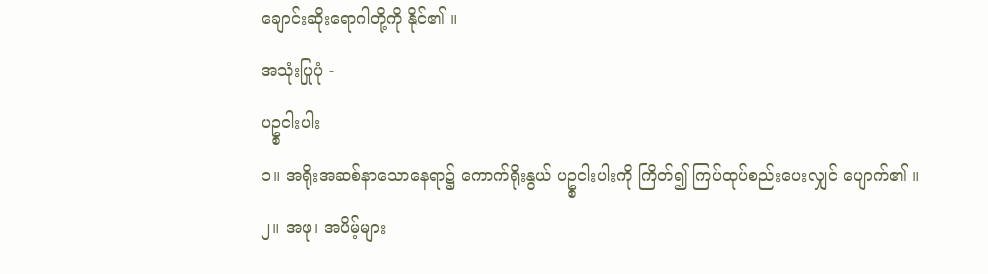ချောင်းဆိုးရောဂါတို့ကို နိုင်၏ ။
အသုံးပြုပုံ -
ပဥ္စငါးပါး
၁။ အရိုးအဆစ်နာသောနေရာ၌ ကောက်ရိုးနွယ် ပဥ္စငါးပါးကို ကြိတ်၍ ကြပ်ထုပ်စည်းပေးလျှင် ပျောက်၏ ။
၂။ အဖု၊ အပိမ့်များ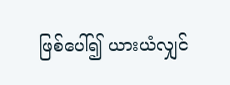ဖြစ်ပေါ်၍ ယားယံလျှင်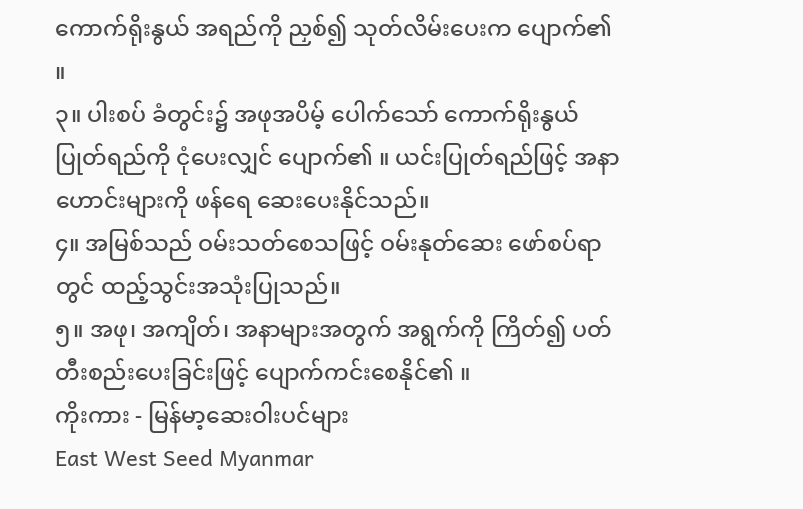ကောက်ရိုးနွယ် အရည်ကို ညှစ်၍ သုတ်လိမ်းပေးက ပျောက်၏ ။
၃။ ပါးစပ် ခံတွင်း၌ အဖုအပိမ့် ပေါက်သော် ကောက်ရိုးနွယ် ပြုတ်ရည်ကို ငုံပေးလျှင် ပျောက်၏ ။ ယင်းပြုတ်ရည်ဖြင့် အနာဟောင်းများကို ဖန်ရေ ဆေးပေးနိုင်သည်။
၄။ အမြစ်သည် ဝမ်းသတ်စေသဖြင့် ဝမ်းနုတ်ဆေး ဖော်စပ်ရာတွင် ထည့်သွင်းအသုံးပြုသည်။
၅။ အဖု၊ အကျိတ်၊ အနာများအတွက် အရွက်ကို ကြိတ်၍ ပတ်တီးစည်းပေးခြင်းဖြင့် ပျောက်ကင်းစေနိုင်၏ ။
ကိုးကား - မြန်မာ့ဆေးဝါးပင်များ
East West Seed Myanmar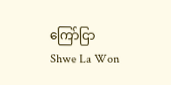ကြော်ငြာ
Shwe La Won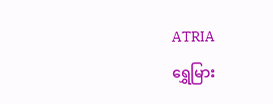ATRIA
ရွှေမြား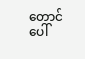တောင်ပေါ်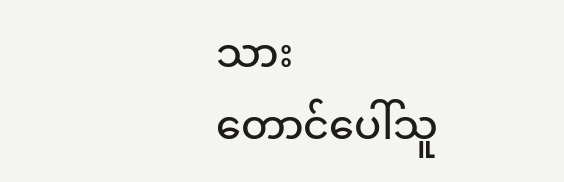သား
တောင်ပေါ်သူ